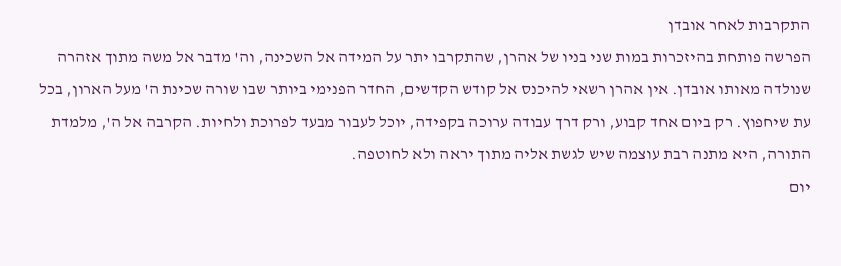התקרבות לאחר אובדן
הפרשה פותחת בהיזכרות במות שני בניו של אהרן, שהתקרבו יתר על המידה אל השכינה, וה' מדבר אל משה מתוך אזהרה שנולדה מאותו אובדן. אין אהרן רשאי להיכנס אל קודש הקדשים, החדר הפנימי ביותר שבו שורה שכינת ה' מעל הארון, בכל עת שיחפוץ. רק ביום אחד קבוע, ורק דרך עבודה ערוכה בקפידה, יוכל לעבור מבעד לפרוכת ולחיות. הקרבה אל ה', מלמדת התורה, היא מתנה רבת עוצמה שיש לגשת אליה מתוך יראה ולא לחוטפה.
יום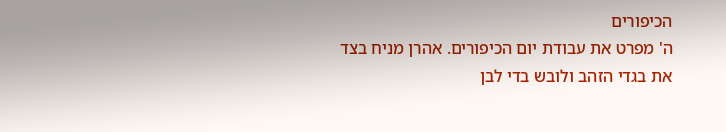הכיפורים
ה' מפרט את עבודת יום הכיפורים. אהרן מניח בצד את בגדי הזהב ולובש בדי לבן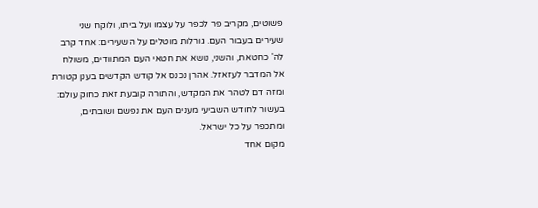פשוטים, מקריב פר לכפר על עצמו ועל ביתו, ולוקח שני שעירים בעבור העם. גורלות מוטלים על השעירים: אחד קרב לה' כחטאת, והשני, נושא את חטאי העם המתוודים, משולח אל המדבר לעזאזל. אהרן נכנס אל קודש הקדשים בענן קטורת ומזה דם לטהר את המקדש, והתורה קובעת זאת כחוק עולם: בעשור לחודש השביעי מענים העם את נפשם ושובתים, ומתכפר על כל ישראל.
מקום אחד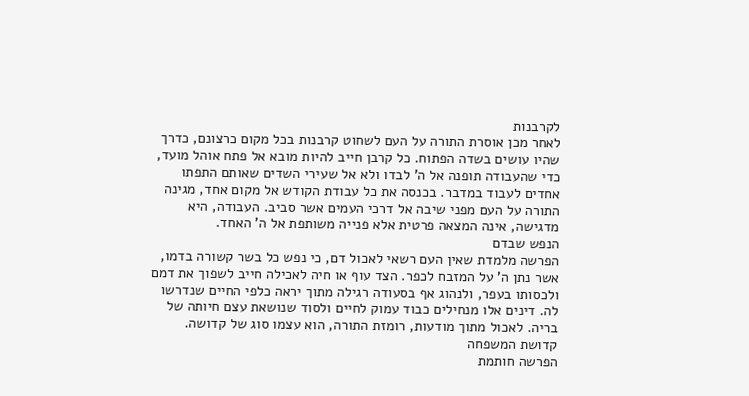לקרבנות
לאחר מכן אוסרת התורה על העם לשחוט קרבנות בכל מקום כרצונם, כדרך שהיו עושים בשדה הפתוח. כל קרבן חייב להיות מובא אל פתח אוהל מועד, כדי שהעבודה תופנה אל ה' לבדו ולא אל שעירי השדים שאותם התפתו אחדים לעבוד במדבר. בכנסה את כל עבודת הקודש אל מקום אחד, מגינה התורה על העם מפני שיבה אל דרכי העמים אשר סביב. העבודה, היא מדגישה, אינה המצאה פרטית אלא פנייה משותפת אל ה' האחד.
הנפש שבדם
הפרשה מלמדת שאין העם רשאי לאכול דם, כי נפש כל בשר קשורה בדמו, אשר נתן ה' על המזבח לכפר. הצד עוף או חיה לאכילה חייב לשפוך את דמם ולכסותו בעפר, ולנהוג אף בסעודה רגילה מתוך יראה כלפי החיים שנדרשו לה. דינים אלו מנחילים כבוד עמוק לחיים ולסוד שנושאת עצם חיותה של בריה. לאכול מתוך מודעות, רומזת התורה, הוא עצמו סוג של קדושה.
קדושת המשפחה
הפרשה חותמת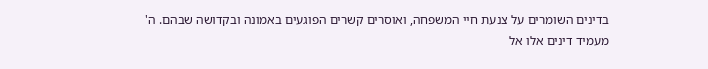בדינים השומרים על צנעת חיי המשפחה, ואוסרים קשרים הפוגעים באמונה ובקדושה שבהם. ה' מעמיד דינים אלו אל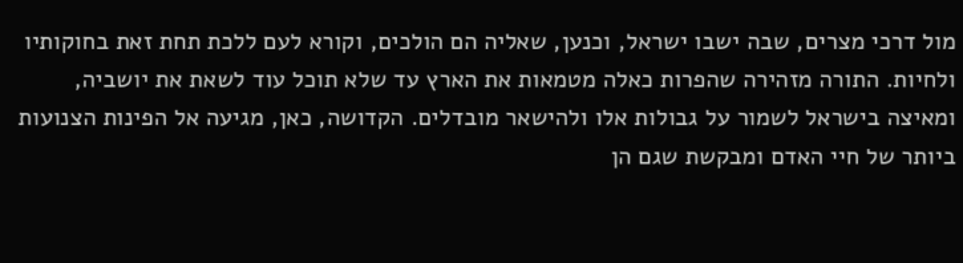מול דרכי מצרים, שבה ישבו ישראל, וכנען, שאליה הם הולכים, וקורא לעם ללכת תחת זאת בחוקותיו ולחיות. התורה מזהירה שהפרות כאלה מטמאות את הארץ עד שלא תוכל עוד לשאת את יושביה, ומאיצה בישראל לשמור על גבולות אלו ולהישאר מובדלים. הקדושה, כאן, מגיעה אל הפינות הצנועות ביותר של חיי האדם ומבקשת שגם הן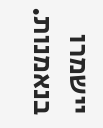יישמרו בנאמנות.